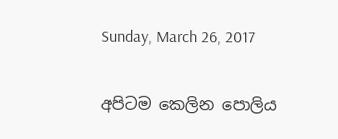Sunday, March 26, 2017

අපිටම කෙලින පොලිය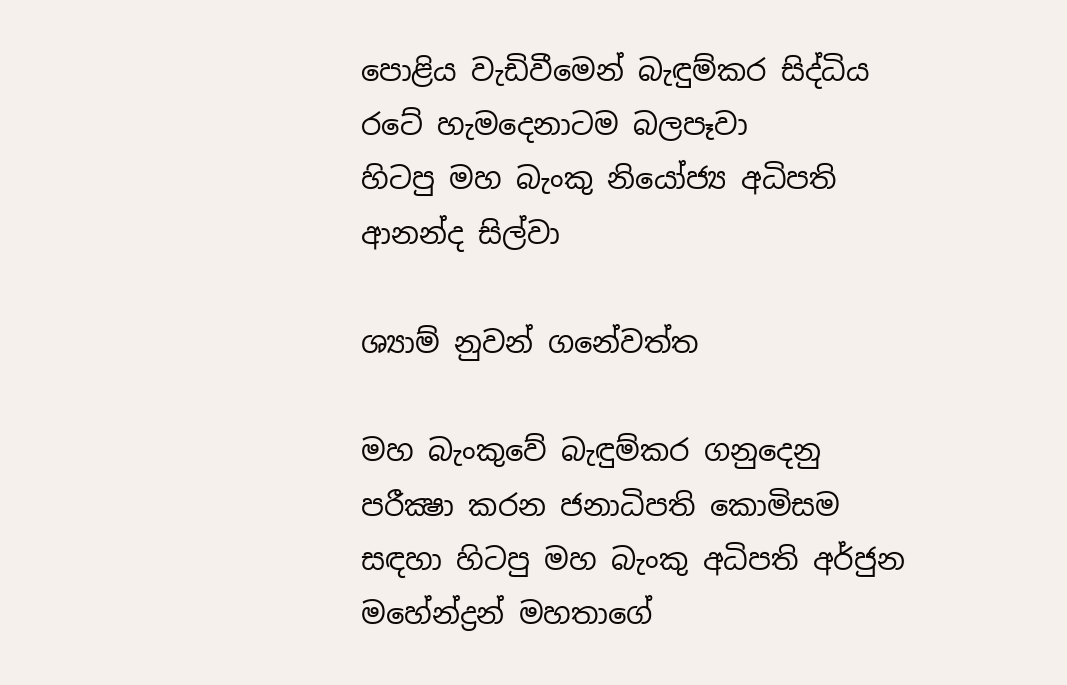පොළිය වැඩිවීමෙන් බැඳුම්කර සිද්ධිය
රටේ හැමදෙනාටම බලපෑවා
හිටපු මහ බැංකු නියෝජ්‍ය අධිපති ආනන්ද සිල්වා

ශ්‍යාම් නුවන් ගනේවත්ත

මහ බැංකුවේ බැඳුම්කර ගනුදෙනු පරීක්‍ෂා කරන ජනාධිපති කොමිසම සඳහා හිටපු මහ බැංකු අධිපති අර්ජුන මහේන්ද්‍රන් මහතාගේ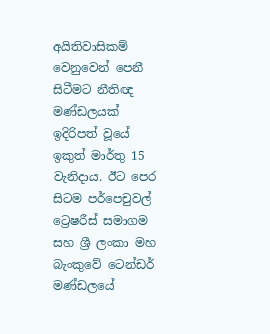අයිතිවාසිකම් වෙනුවෙන් පෙනී සිටීමට නීතිඥ මණ්‌ඩලයක්‌ ඉදිරිපත් වූයේ ඉකුත් මාර්තු 15 වැනිදාය. ඊට පෙර සිටම පර්පෙචුවල් ට්‍රෙෂරීස්‌ සමාගම සහ ශ්‍රී ලංකා මහ බැංකුවේ ටෙන්ඩර් මණ්‌ඩලයේ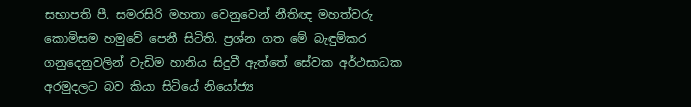සභාපති පී. සමරසිරි මහතා වෙනුවෙන් නීතිඥ මහත්වරු කොමිසම හමුවේ පෙනී සිටිති. ප්‍රශ්න ගත මේ බැඳුම්කර ගනුදෙනුවලින් වැඩිම හානිය සිදුවී ඇත්තේ සේවක අර්ථසාධක අරමුදලට බව කියා සිටියේ නියෝජ්‍ය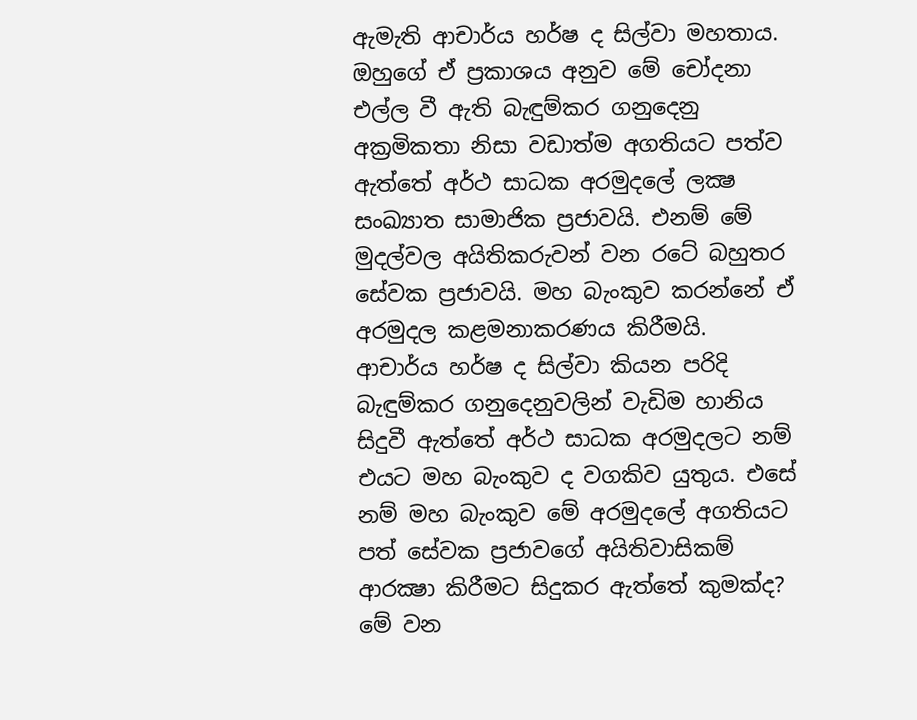ඇමැති ආචාර්ය හර්ෂ ද සිල්වා මහතාය. ඔහුගේ ඒ ප්‍රකාශය අනුව මේ චෝදනා එල්ල වී ඇති බැඳුම්කර ගනුදෙනු අක්‍රමිකතා නිසා වඩාත්ම අගතියට පත්ව ඇත්තේ අර්ථ සාධක අරමුදලේ ලක්‍ෂ සංඛ්‍යාත සාමාජික ප්‍රජාවයි. එනම් මේ මුදල්වල අයිතිකරුවන් වන රටේ බහුතර සේවක ප්‍රජාවයි. මහ බැංකුව කරන්නේ ඒ අරමුදල කළමනාකරණය කිරීමයි. ආචාර්ය හර්ෂ ද සිල්වා කියන පරිදි බැඳුම්කර ගනුදෙනුවලින් වැඩිම හානිය සිදුවී ඇත්තේ අර්ථ සාධක අරමුදලට නම් එයට මහ බැංකුව ද වගකිව යුතුය. එසේ නම් මහ බැංකුව මේ අරමුදලේ අගතියට පත් සේවක ප්‍රජාවගේ අයිතිවාසිකම් ආරක්‍ෂා කිරීමට සිදුකර ඇත්තේ කුමක්‌ද? මේ වන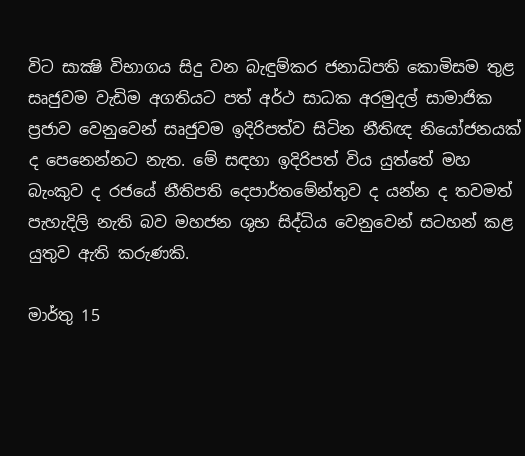විට සාක්‍ෂි විභාගය සිදු වන බැඳුම්කර ජනාධිපති කොමිසම තුළ සෘජුවම වැඩිම අගතියට පත් අර්ථ සාධක අරමුදල් සාමාජික ප්‍රජාව වෙනුවෙන් සෘජුවම ඉදිරිපත්ව සිටින නීතිඥ නියෝජනයක්‌ ද පෙනෙන්නට නැත. මේ සඳහා ඉදිරිපත් විය යුත්තේ මහ බැංකුව ද රජයේ නීතිපති දෙපාර්තමේන්තුව ද යන්න ද තවමත් පැහැදිලි නැති බව මහජන ශුභ සිද්ධිය වෙනුවෙන් සටහන් කළ යුතුව ඇති කරුණකි.

මාර්තු 15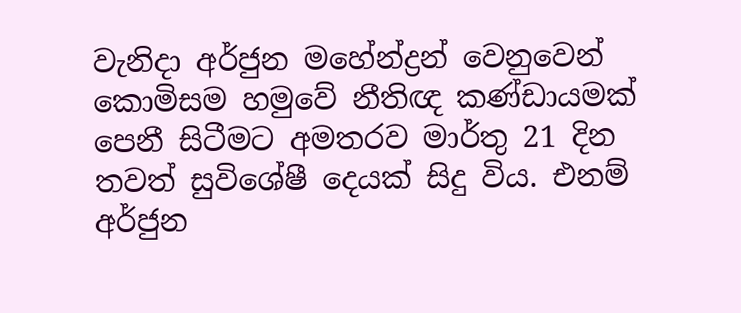වැනිදා අර්ජුන මහේන්ද්‍රන් වෙනුවෙන් කොමිසම හමුවේ නීතිඥ කණ්‌ඩායමක්‌ පෙනී සිටීමට අමතරව මාර්තු 21 දින තවත් සුවිශේෂී දෙයක්‌ සිදු විය. එනම් අර්ජුන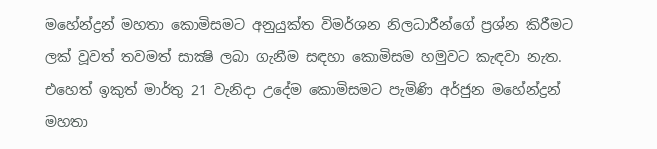මහේන්ද්‍රන් මහතා කොමිසමට අනුයුක්‌ත විමර්ශන නිලධාරීන්ගේ ප්‍රශ්න කිරීමට ලක්‌ වූවත් තවමත් සාක්‍ෂි ලබා ගැනීම සඳහා කොමිසම හමුවට කැඳවා නැත. එහෙත් ඉකුත් මාර්තු 21 වැනිදා උදේම කොමිසමට පැමිණි අර්ජුන මහේන්ද්‍රන් මහතා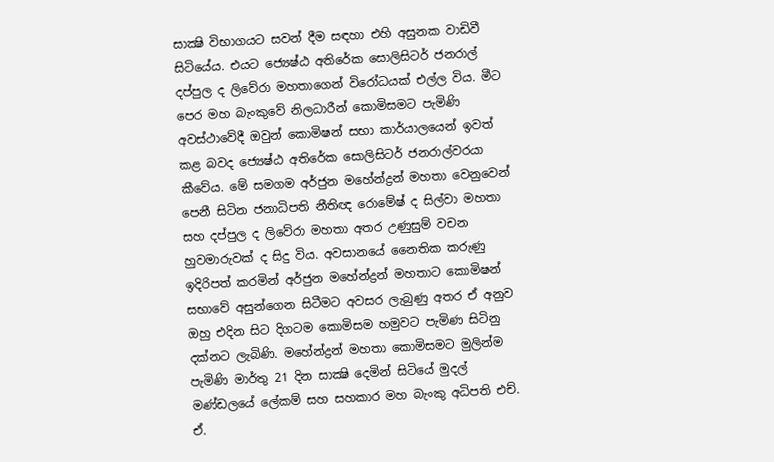සාක්‍ෂි විභාගයට සවන් දීම සඳහා එහි අසුනක වාඩිවී සිටියේය. එයට ජ්‍යෙෂ්ඨ අතිරේක සොලිසිටර් ජනරාල් දප්පුල ද ලිවේරා මහතාගෙන් විරෝධයක්‌ එල්ල විය. මීට පෙර මහ බැංකුවේ නිලධාරීන් කොමිසමට පැමිණි අවස්‌ථාවේදී ඔවුන් කොමිෂන් සභා කාර්යාලයෙන් ඉවත් කළ බවද ජ්‍යෙෂ්ඨ අතිරේක සොලිසිටර් ජනරාල්වරයා කීවේය. මේ සමගම අර්ජුන මහේන්ද්‍රන් මහතා වෙනුවෙන් පෙනී සිටින ජනාධිපති නීතිඥ රොමේෂ් ද සිල්වා මහතා සහ දප්පුල ද ලිවේරා මහතා අතර උණුසුම් වචන හුවමාරුවක්‌ ද සිදු විය. අවසානයේ නෛතික කරුණු ඉදිරිපත් කරමින් අර්ජුන මහේන්ද්‍රන් මහතාට කොමිෂන් සභාවේ අසුන්ගෙන සිටීමට අවසර ලැබුණු අතර ඒ අනුව ඔහු එදින සිට දිගටම කොමිසම හමුවට පැමිණ සිටිනු දක්‌නට ලැබිණි. මහේන්ද්‍රන් මහතා කොමිසමට මුලින්ම පැමිණි මාර්තු 21 දින සාක්‍ෂි දෙමින් සිටියේ මුදල් මණ්‌ඩලයේ ලේකම් සහ සහකාර මහ බැංකු අධිපති එච්. ඒ.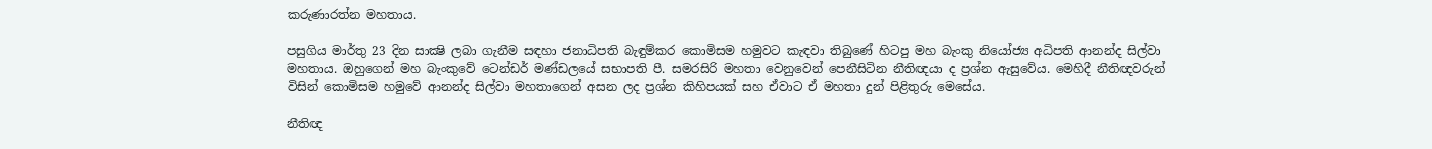කරුණාරත්න මහතාය.

පසුගිය මාර්තු 23 දින සාක්‍ෂි ලබා ගැනීම සඳහා ජනාධිපති බැඳුම්කර කොමිසම හමුවට කැඳවා තිබුණේ හිටපු මහ බැංකු නියෝජ්‍ය අධිපති ආනන්ද සිල්වා මහතාය. ඔහුගෙන් මහ බැංකුවේ ටෙන්ඩර් මණ්‌ඩලයේ සභාපති පී. සමරසිරි මහතා වෙනුවෙන් පෙනීසිටින නීතිඥයා ද ප්‍රශ්න ඇසුවේය. මෙහිදී නීතිඥවරුන් විසින් කොමිසම හමුවේ ආනන්ද සිල්වා මහතාගෙන් අසන ලද ප්‍රශ්න කිහිපයක්‌ සහ ඒවාට ඒ මහතා දුන් පිළිතුරු මෙසේය.

නීතිඥ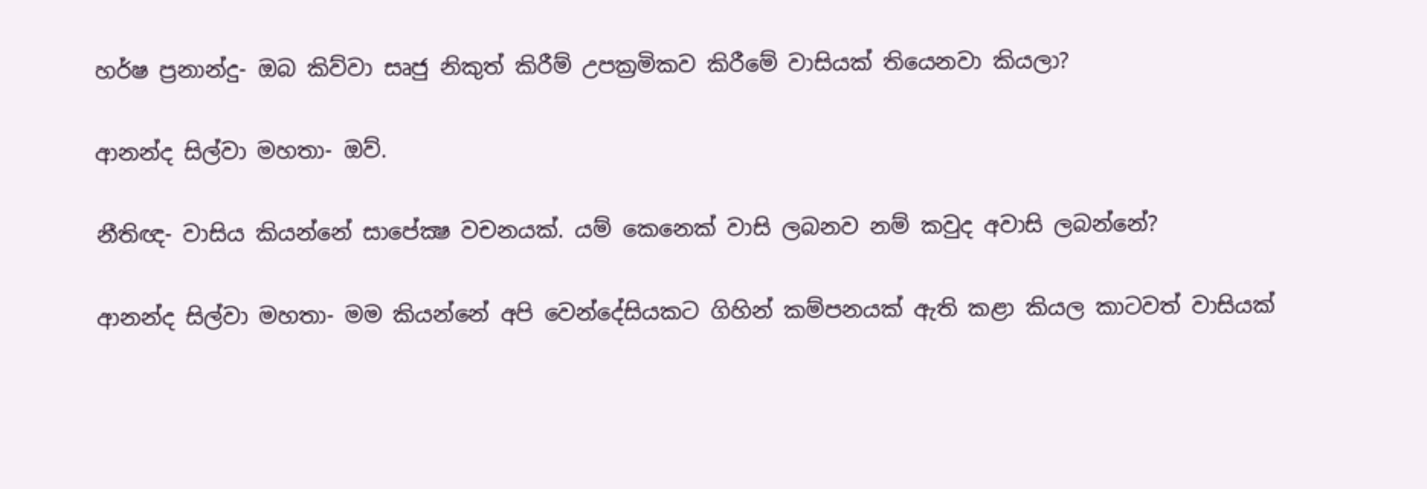හර්ෂ ප්‍රනාන්දු- ඔබ කිව්වා සෘජු නිකුත් කිරීම් උපක්‍රමිකව කිරීමේ වාසියක්‌ තියෙනවා කියලා?

ආනන්ද සිල්වා මහතා- ඔව්.

නීතිඥ- වාසිය කියන්නේ සාපේක්‍ෂ වචනයක්‌. යම් කෙනෙක්‌ වාසි ලබනව නම් කවුද අවාසි ලබන්නේ?

ආනන්ද සිල්වා මහතා- මම කියන්නේ අපි වෙන්දේසියකට ගිහින් කම්පනයක්‌ ඇති කළා කියල කාටවත් වාසියක්‌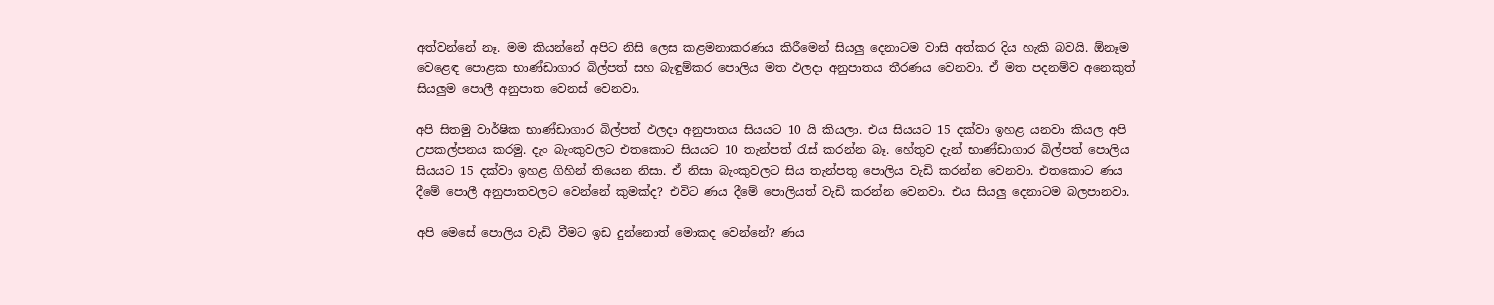අත්වන්නේ නෑ. මම කියන්නේ අපිට නිසි ලෙස කළමනාකරණය කිරීමෙන් සියලු දෙනාටම වාසි අත්කර දිය හැකි බවයි. ඕනෑම වෙළෙඳ පොළක භාණ්‌ඩාගාර බිල්පත් සහ බැඳුම්කර පොලිය මත ඵලදා අනුපාතය තීරණය වෙනවා. ඒ මත පදනම්ව අනෙකුත් සියලුම පොලී අනුපාත වෙනස්‌ වෙනවා.

අපි සිතමු වාර්ෂික භාණ්‌ඩාගාර බිල්පත් ඵලදා අනුපාතය සියයට 10 යි කියලා. එය සියයට 15 දක්‌වා ඉහළ යනවා කියල අපි උපකල්පනය කරමු. දැං බැංකුවලට එතකොට සියයට 10 තැන්පත් රැස්‌ කරන්න බෑ. හේතුව දැන් භාණ්‌ඩාගාර බිල්පත් පොලිය සියයට 15 දක්‌වා ඉහළ ගිහින් තියෙන නිසා. ඒ නිසා බැංකුවලට සිය තැන්පතු පොලිය වැඩි කරන්න වෙනවා. එතකොට ණය දීමේ පොලී අනුපාතවලට වෙන්නේ කුමක්‌ද? එවිට ණය දීමේ පොලියත් වැඩි කරන්න වෙනවා. එය සියලු දෙනාටම බලපානවා.

අපි මෙසේ පොලිය වැඩි වීමට ඉඩ දුන්නොත් මොකද වෙන්නේ? ණය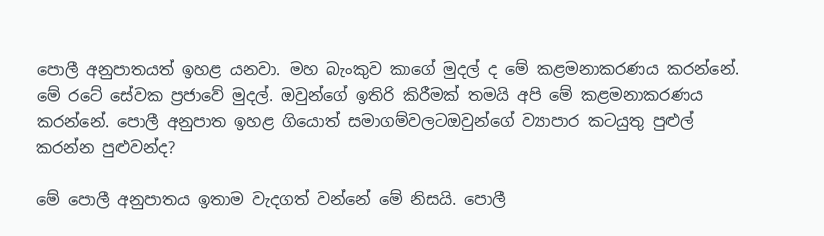පොලී අනුපාතයත් ඉහළ යනවා. මහ බැංකුව කාගේ මුදල් ද මේ කළමනාකරණය කරන්නේ. මේ රටේ සේවක ප්‍රජාවේ මුදල්. ඔවුන්ගේ ඉතිරි කිරීමක්‌ තමයි අපි මේ කළමනාකරණය කරන්නේ. පොලී අනුපාත ඉහළ ගියොත් සමාගම්වලටඔවුන්ගේ ව්‍යාපාර කටයුතු පුළුල් කරන්න පුළුවන්ද?

මේ පොලී අනුපාතය ඉතාම වැදගත් වන්නේ මේ නිසයි. පොලී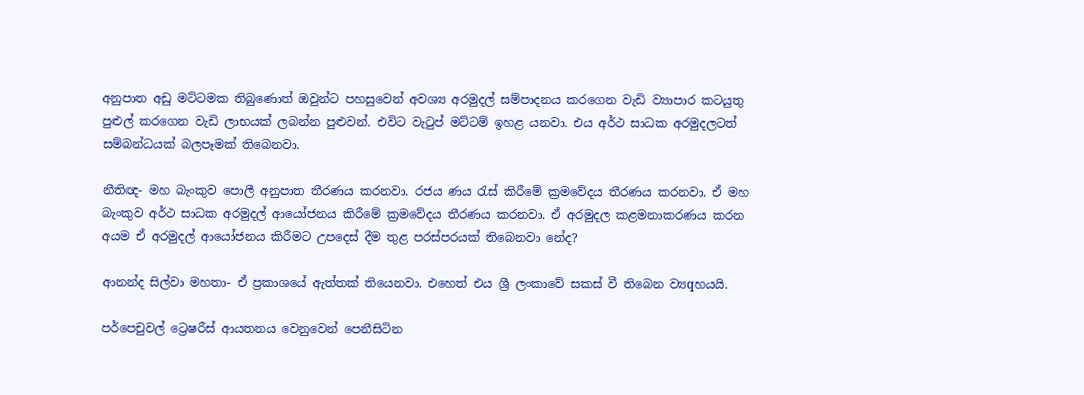අනුපාත අඩු මට්‌ටමක තිබුණොත් ඔවුන්ට පහසුවෙන් අවශ්‍ය අරමුදල් සම්පාදනය කරගෙන වැඩි ව්‍යාපාර කටයුතු පුළුල් කරගෙන වැඩි ලාභයක්‌ ලබන්න පුළුවන්. එවිට වැටුප් මට්‌ටම් ඉහළ යනවා. එය අර්ථ සාධක අරමුදලටත් සම්බන්ධයක්‌ බලපෑමක්‌ තිබෙනවා.

නීතිඥ- මහ බැංකුව පොලී අනුපාත තීරණය කරනවා. රජය ණය රැස්‌ කිරීමේ ක්‍රමවේදය තීරණය කරනවා. ඒ මහ බැංකුව අර්ථ සාධක අරමුදල් ආයෝජනය කිරීමේ ක්‍රමවේදය තීරණය කරනවා. ඒ අරමුදල කළමනාකරණය කරන අයම ඒ අරමුදල් ආයෝජනය කිරීමට උපදෙස්‌ දීම තුළ පරස්‌පරයක්‌ තිබෙනවා නේද?

ආනන්ද සිල්වා මහතා- ඒ ප්‍රකාශයේ ඇත්තක්‌ තියෙනවා. එහෙත් එය ශ්‍රී ලංකාවේ සකස්‌ වී තිබෙන ව්‍යqහයයි.

පර්පෙචුවල් ට්‍රෙෂරීස්‌ ආයතනය වෙනුවෙන් පෙනීසිටින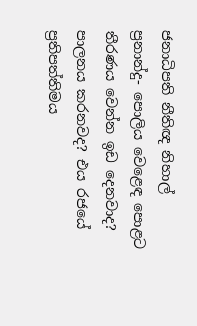ජනාධිපති නීතිඥ නිහාල් ප්‍රනාන්දු- පොලිය වෙළෙඳ පොළට තීරණය වෙන්න ඉඩ දෙනවාද? පාලනය කරනවද? එය රජයේ ප්‍රතිපත්තිමය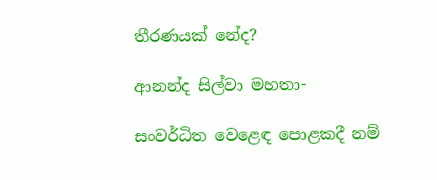තීරණයක්‌ නේද?

ආනන්ද සිල්වා මහතා-

සංවර්ධිත වෙළෙඳ පොළකදී නම්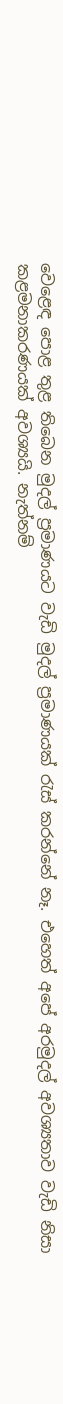වෙළෙඳ පොළ තුළ තිබෙන මුදල් ප්‍රමාණයට වැඩි මුදල් ප්‍රමාණයක්‌ රැස්‌ කරන්නේ නෑ. එහෙත් අපේ අරමුදල් අවශ්‍යතාව වැඩි නිසා කළමනාකරණයක්‌ අවශ්‍යයි. නැත්නම්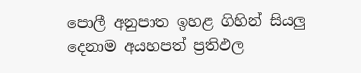පොලී අනුපාත ඉහළ ගිහින් සියලු දෙනාම අයහපත් ප්‍රතිඵල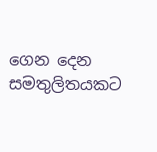ගෙන දෙන සමතුලිතයකට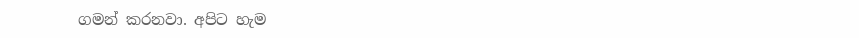ගමන් කරනවා. අපිට හැම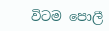විටම පොලී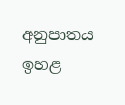අනුපාතය ඉහළ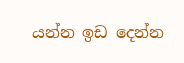යන්න ඉඩ දෙන්න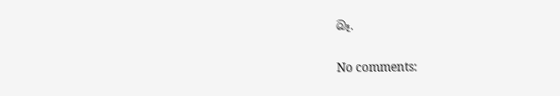බෑ.

No comments: